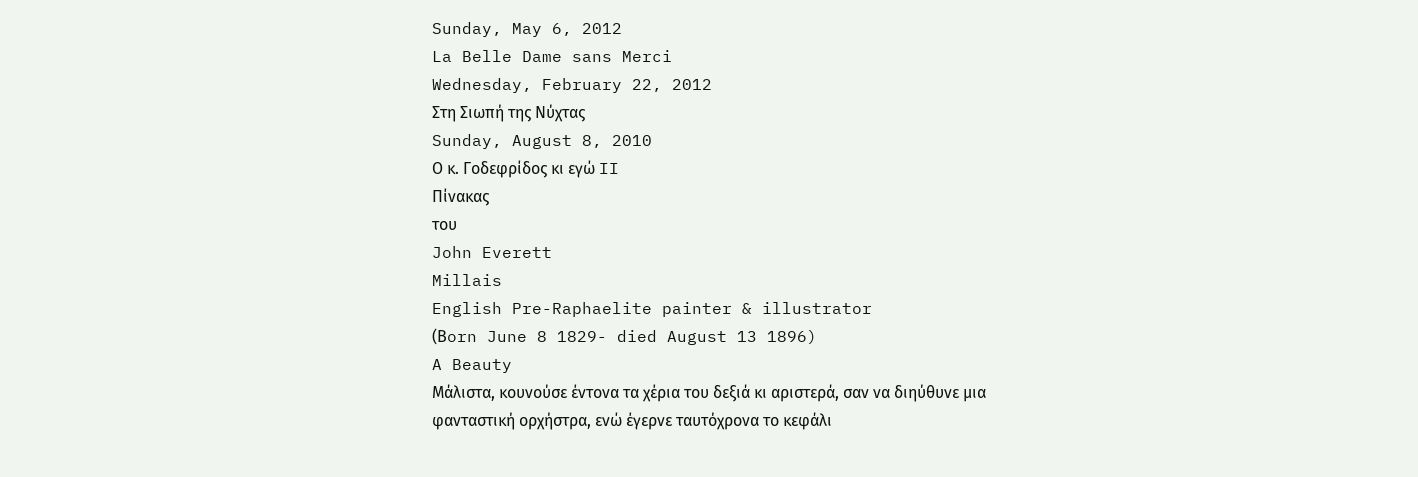Sunday, May 6, 2012
La Belle Dame sans Merci
Wednesday, February 22, 2012
Στη Σιωπή της Νύχτας
Sunday, August 8, 2010
Ο κ. Γοδεφρίδος κι εγώ II
Πίνακας
του
John Everett
Millais
English Pre-Raphaelite painter & illustrator
(Βorn June 8 1829- died August 13 1896)
A Beauty
Μάλιστα, κουνούσε έντονα τα χέρια του δεξιά κι αριστερά, σαν να διηύθυνε μια φανταστική ορχήστρα, ενώ έγερνε ταυτόχρονα το κεφάλι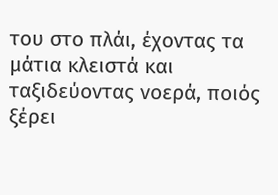του στο πλάι, έχοντας τα μάτια κλειστά και ταξιδεύοντας νοερά, ποιός ξέρει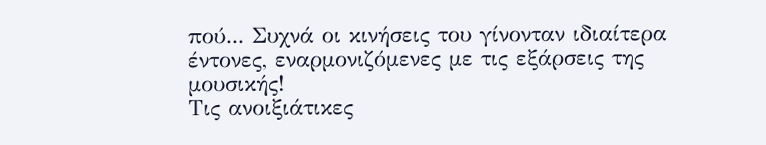πού... Συχνά οι κινήσεις του γίνονταν ιδιαίτερα έντονες, εναρμονιζόμενες με τις εξάρσεις της μουσικής!
Τις ανοιξιάτικες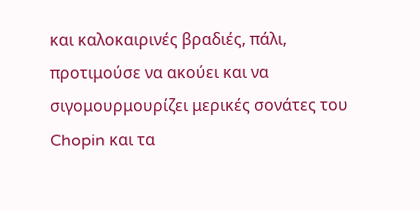και καλοκαιρινές βραδιές, πάλι, προτιμούσε να ακούει και να σιγομουρμουρίζει μερικές σονάτες του Chopin και τα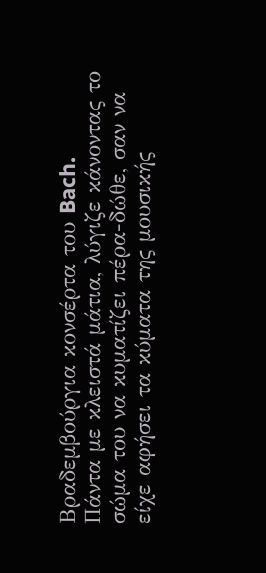Βραδεμβούργια κονσέρτα του Bach.
Πάντα με κλειστά μάτια, λύγιζε κάνοντας το σώμα του να κυματίζει πέρα-δώθε, σαν να είχε αφήσει τα κύματα της μουσικής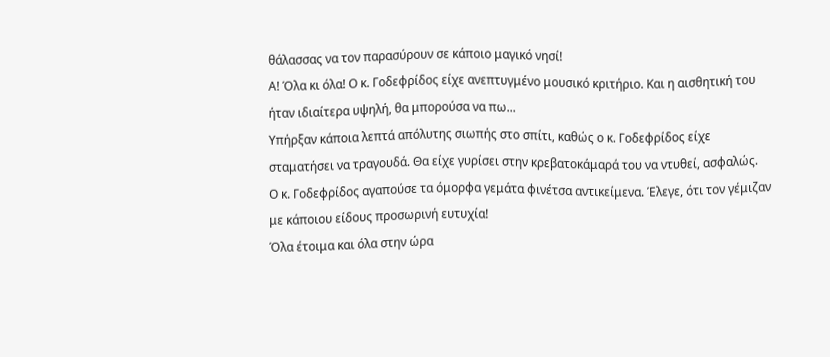θάλασσας να τον παρασύρουν σε κάποιο μαγικό νησί!
Α! Όλα κι όλα! Ο κ. Γοδεφρίδος είχε ανεπτυγμένο μουσικό κριτήριο. Και η αισθητική του ήταν ιδιαίτερα υψηλή, θα μπορούσα να πω...
Υπήρξαν κάποια λεπτά απόλυτης σιωπής στο σπίτι, καθώς ο κ. Γοδεφρίδος είχε σταματήσει να τραγουδά. Θα είχε γυρίσει στην κρεβατοκάμαρά του να ντυθεί, ασφαλώς.
Ο κ. Γοδεφρίδος αγαπούσε τα όμορφα γεμάτα φινέτσα αντικείμενα. Έλεγε, ότι τον γέμιζαν με κάποιου είδους προσωρινή ευτυχία!
Όλα έτοιμα και όλα στην ώρα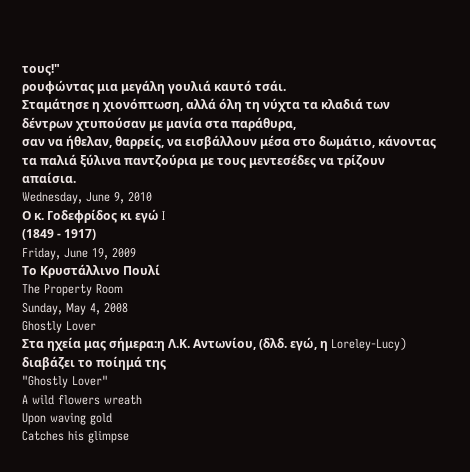τους!"
ρουφώντας μια μεγάλη γουλιά καυτό τσάι.
Σταμάτησε η χιονόπτωση, αλλά όλη τη νύχτα τα κλαδιά των δέντρων χτυπούσαν με μανία στα παράθυρα,
σαν να ήθελαν, θαρρείς, να εισβάλλουν μέσα στο δωμάτιο, κάνοντας τα παλιά ξύλινα παντζούρια με τους μεντεσέδες να τρίζουν απαίσια.
Wednesday, June 9, 2010
Ο κ. Γοδεφρίδος κι εγώ I
(1849 - 1917)
Friday, June 19, 2009
Το Κρυστάλλινο Πουλί
The Property Room
Sunday, May 4, 2008
Ghostly Lover
Στα ηχεία μας σήμερα:η Λ.Κ. Αντωνίου, (δλδ. εγώ, η Loreley-Lucy)
διαβάζει το ποίημά της
"Ghostly Lover"
A wild flowers wreath
Upon waving gold
Catches his glimpse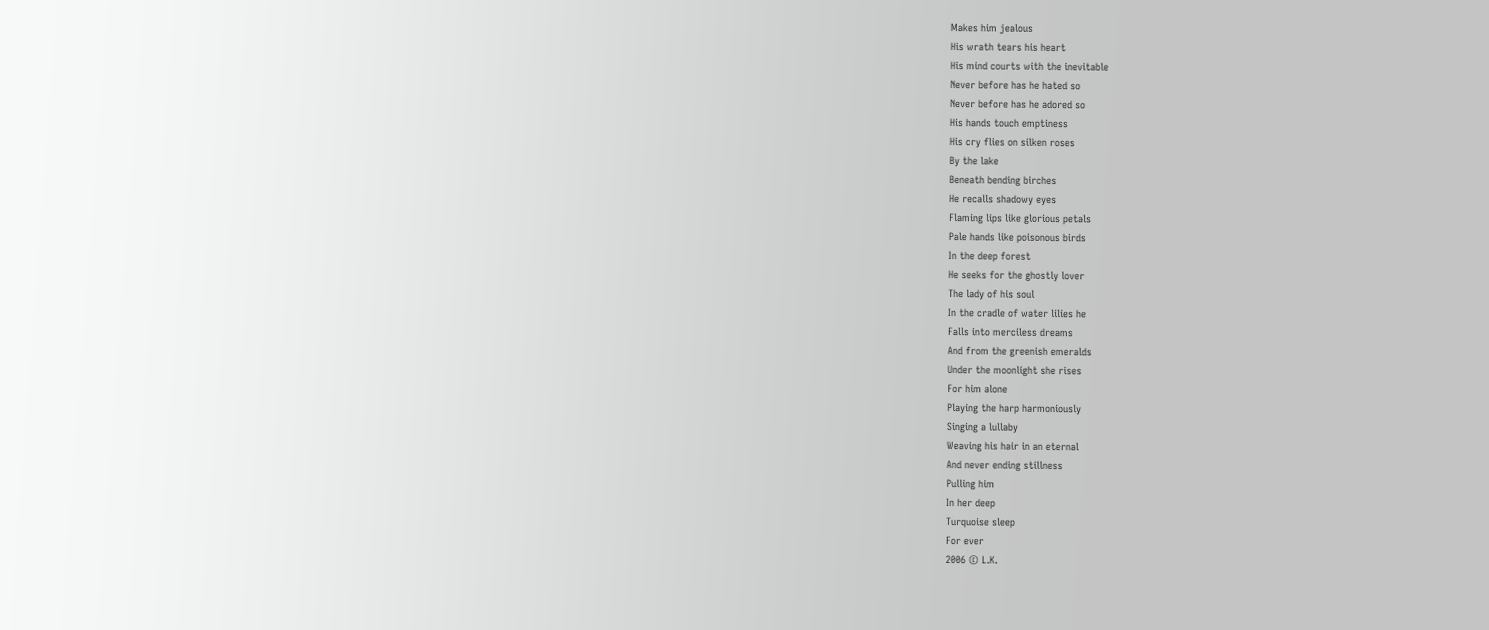Makes him jealous
His wrath tears his heart
His mind courts with the inevitable
Never before has he hated so
Never before has he adored so
His hands touch emptiness
His cry flies on silken roses
By the lake
Beneath bending birches
He recalls shadowy eyes
Flaming lips like glorious petals
Pale hands like poisonous birds
In the deep forest
He seeks for the ghostly lover
The lady of his soul
In the cradle of water lilies he
Falls into merciless dreams
And from the greenish emeralds
Under the moonlight she rises
For him alone
Playing the harp harmoniously
Singing a lullaby
Weaving his hair in an eternal
And never ending stillness
Pulling him
In her deep
Turquoise sleep
For ever
2006 © L.K.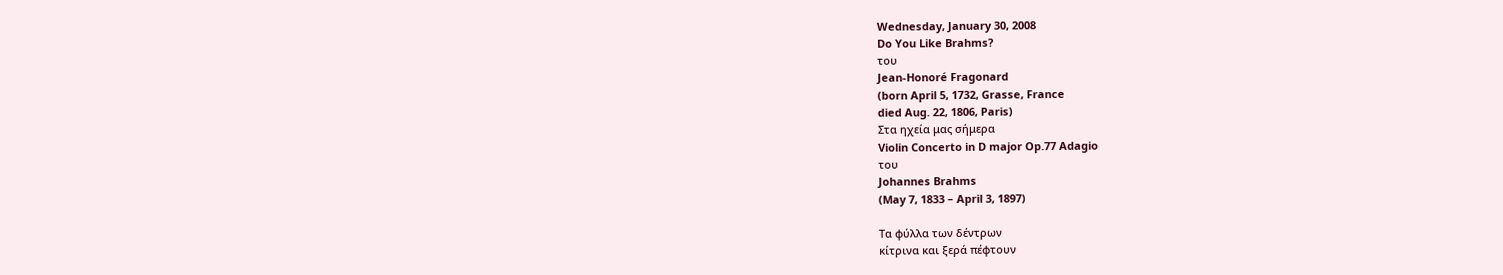Wednesday, January 30, 2008
Do You Like Brahms?
του
Jean-Honoré Fragonard
(born April 5, 1732, Grasse, France
died Aug. 22, 1806, Paris)
Στα ηχεία μας σήμερα
Violin Concerto in D major Op.77 Adagio
του
Johannes Brahms
(May 7, 1833 – April 3, 1897)

Τα φύλλα των δέντρων
κίτρινα και ξερά πέφτουν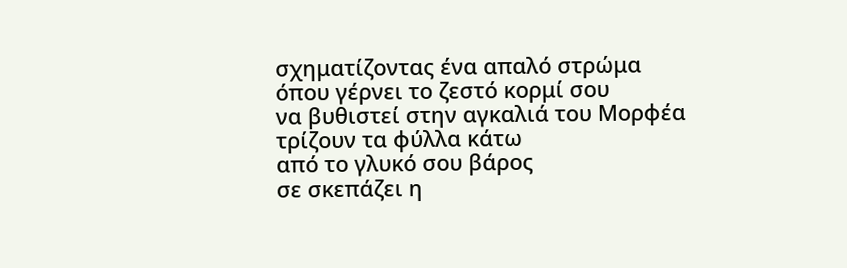σχηματίζοντας ένα απαλό στρώμα
όπου γέρνει το ζεστό κορμί σου
να βυθιστεί στην αγκαλιά του Μορφέα
τρίζουν τα φύλλα κάτω
από το γλυκό σου βάρος
σε σκεπάζει η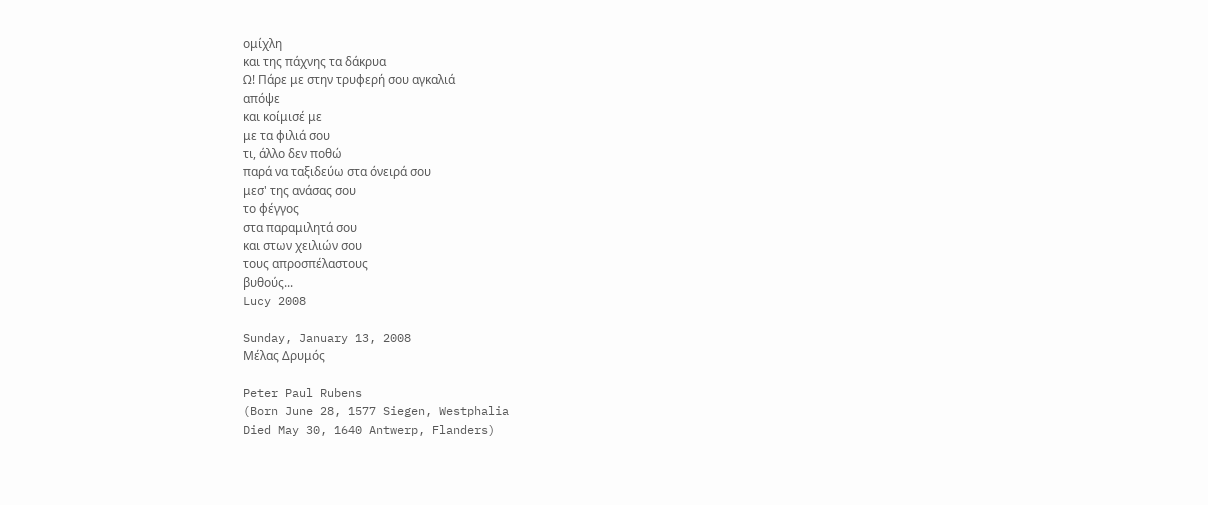ομίχλη
και της πάχνης τα δάκρυα
Ω! Πάρε με στην τρυφερή σου αγκαλιά
απόψε
και κοίμισέ με
με τα φιλιά σου
τι, άλλο δεν ποθώ
παρά να ταξιδεύω στα όνειρά σου
μεσ' της ανάσας σου
το φέγγος
στα παραμιλητά σου
και στων χειλιών σου
τους απροσπέλαστους
βυθούς...
Lucy 2008

Sunday, January 13, 2008
Μέλας Δρυμός

Peter Paul Rubens
(Born June 28, 1577 Siegen, Westphalia
Died May 30, 1640 Antwerp, Flanders)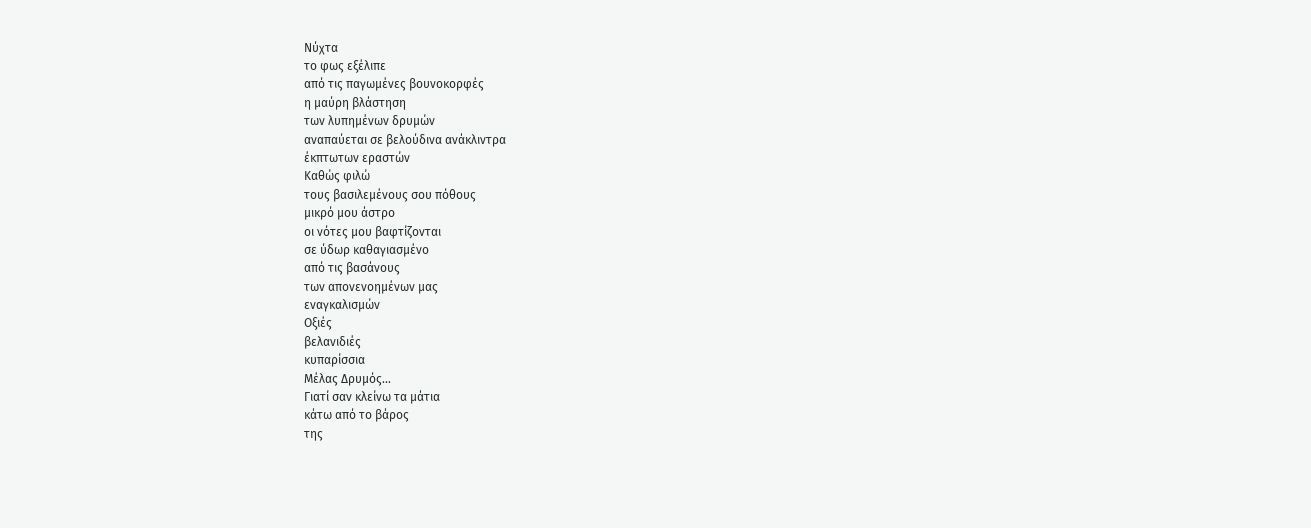Νύχτα
το φως εξέλιπε
από τις παγωμένες βουνοκορφές
η μαύρη βλάστηση
των λυπημένων δρυμών
αναπαύεται σε βελούδινα ανάκλιντρα
έκπτωτων εραστών
Καθώς φιλώ
τους βασιλεμένους σου πόθους
μικρό μου άστρο
οι νότες μου βαφτίζονται
σε ύδωρ καθαγιασμένο
από τις βασάνους
των απονενοημένων μας
εναγκαλισμών
Οξιές
βελανιδιές
κυπαρίσσια
Μέλας Δρυμός...
Γιατί σαν κλείνω τα μάτια
κάτω από το βάρος
της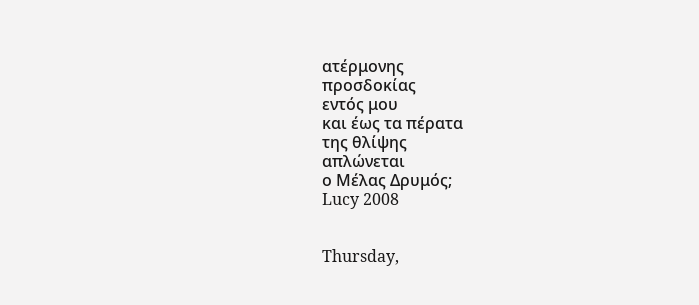ατέρμονης
προσδοκίας
εντός μου
και έως τα πέρατα
της θλίψης
απλώνεται
ο Μέλας Δρυμός;
Lucy 2008


Thursday,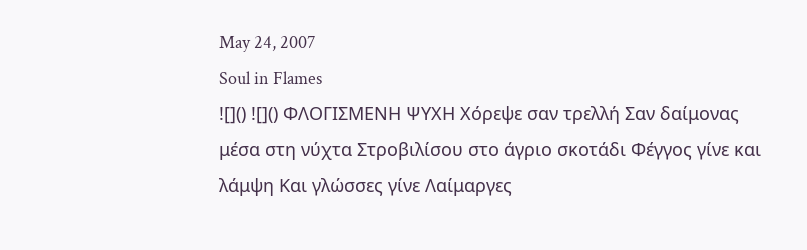May 24, 2007
Soul in Flames
![]() ![]() ΦΛΟΓΙΣΜΕΝΗ ΨΥΧΗ Χόρεψε σαν τρελλή Σαν δαίμονας μέσα στη νύχτα Στροβιλίσου στο άγριο σκοτάδι Φέγγος γίνε και λάμψη Και γλώσσες γίνε Λαίμαργες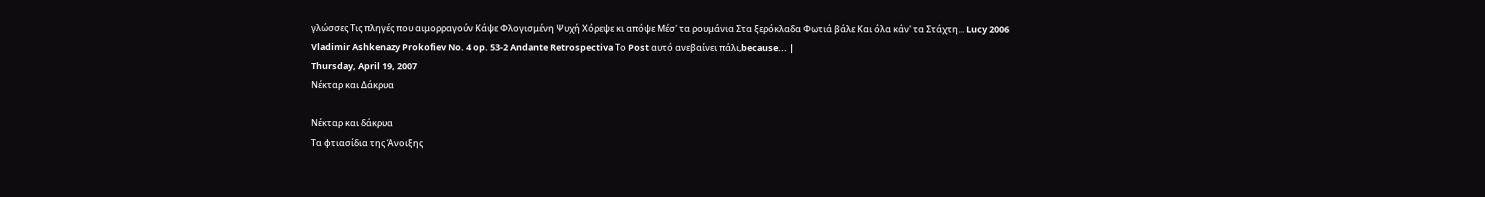γλώσσες Τις πληγές που αιμορραγούν Κάψε Φλογισμένη Ψυχή Χόρεψε κι απόψε Μέσ' τα ρουμάνια Στα ξερόκλαδα Φωτιά βάλε Και όλα κάν' τα Στάχτη... Lucy 2006 Vladimir Ashkenazy Prokofiev No. 4 op. 53-2 Andante Retrospectiva Το Post αυτό ανεβαίνει πάλι,because... |
Thursday, April 19, 2007
Νέκταρ και Δάκρυα

Νέκταρ και δάκρυα
Τα φτιασίδια της Άνοιξης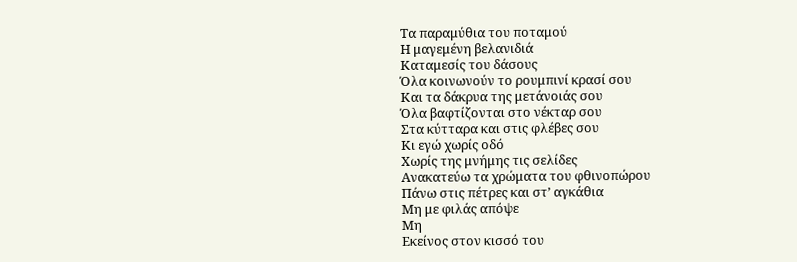Τα παραμύθια του ποταμού
Η μαγεμένη βελανιδιά
Καταμεσίς του δάσους
Όλα κοινωνούν το ρουμπινί κρασί σου
Και τα δάκρυα της μετάνοιάς σου
Όλα βαφτίζονται στο νέκταρ σου
Στα κύτταρα και στις φλέβες σου
Κι εγώ χωρίς οδό
Χωρίς της μνήμης τις σελίδες
Ανακατεύω τα χρώματα του φθινοπώρου
Πάνω στις πέτρες και στ’ αγκάθια
Μη με φιλάς απόψε
Μη
Εκείνος στον κισσό του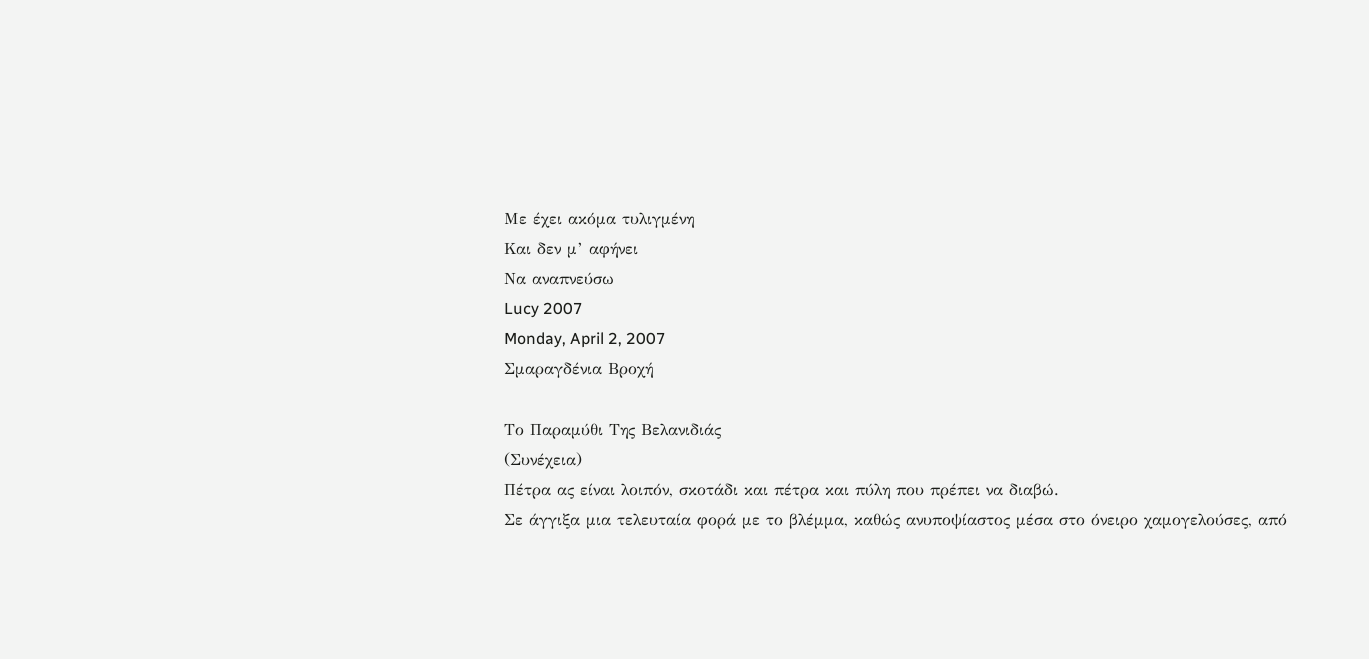Με έχει ακόμα τυλιγμένη
Και δεν μ’ αφήνει
Να αναπνεύσω
Lucy 2007
Monday, April 2, 2007
Σμαραγδένια Βροχή

Το Παραμύθι Της Βελανιδιάς
(Συνέχεια)
Πέτρα ας είναι λοιπόν, σκοτάδι και πέτρα και πύλη που πρέπει να διαβώ.
Σε άγγιξα μια τελευταία φορά με το βλέμμα, καθώς ανυποψίαστος μέσα στο όνειρο χαμογελούσες, από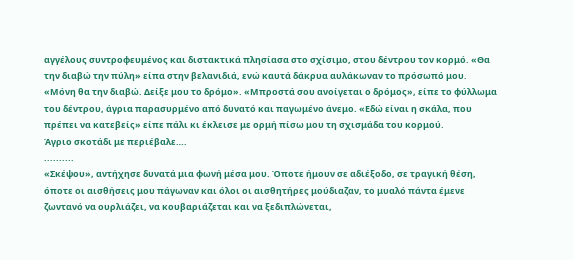αγγέλους συντροφευμένος και διστακτικά πλησίασα στο σχίσιμο, στου δέντρου τον κορμό. «Θα την διαβώ την πύλη» είπα στην βελανιδιά, ενώ καυτά δάκρυα αυλάκωναν το πρόσωπό μου. «Μόνη θα την διαβώ. Δείξε μου το δρόμο». «Μπροστά σου ανοίγεται ο δρόμος», είπε το φύλλωμα του δέντρου, άγρια παρασυρμένο από δυνατό και παγωμένο άνεμο. «Εδώ είναι η σκάλα, που πρέπει να κατεβείς» είπε πάλι κι έκλεισε με ορμή πίσω μου τη σχισμάδα του κορμού.
Άγριο σκοτάδι με περιέβαλε….
..........
«Σκέψου», αντήχησε δυνατά μια φωνή μέσα μου. Όποτε ήμουν σε αδιέξοδο, σε τραγική θέση, όποτε οι αισθήσεις μου πάγωναν και όλοι οι αισθητήρες μούδιαζαν, το μυαλό πάντα έμενε ζωντανό να ουρλιάζει, να κουβαριάζεται και να ξεδιπλώνεται,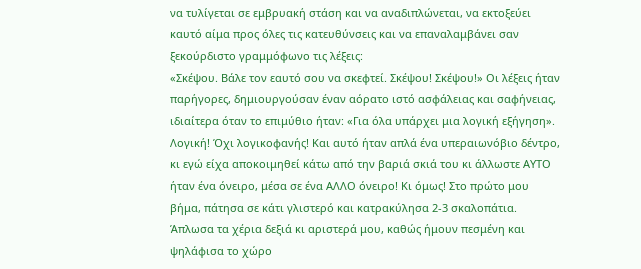να τυλίγεται σε εμβρυακή στάση και να αναδιπλώνεται, να εκτοξεύει καυτό αίμα προς όλες τις κατευθύνσεις και να επαναλαμβάνει σαν ξεκούρδιστο γραμμόφωνο τις λέξεις:
«Σκέψου. Βάλε τον εαυτό σου να σκεφτεί. Σκέψου! Σκέψου!» Οι λέξεις ήταν παρήγορες, δημιουργούσαν έναν αόρατο ιστό ασφάλειας και σαφήνειας, ιδιαίτερα όταν το επιμύθιο ήταν: «Για όλα υπάρχει μια λογική εξήγηση».
Λογική! Όχι λογικοφανής! Και αυτό ήταν απλά ένα υπεραιωνόβιο δέντρο, κι εγώ είχα αποκοιμηθεί κάτω από την βαριά σκιά του κι άλλωστε ΑΥΤΟ ήταν ένα όνειρο, μέσα σε ένα ΑΛΛΟ όνειρο! Κι όμως! Στο πρώτο μου βήμα, πάτησα σε κάτι γλιστερό και κατρακύλησα 2-3 σκαλοπάτια. Άπλωσα τα χέρια δεξιά κι αριστερά μου, καθώς ήμουν πεσμένη και ψηλάφισα το χώρο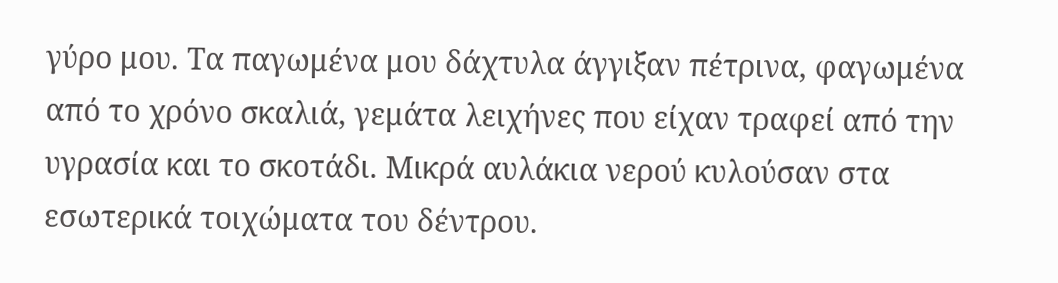γύρο μου. Τα παγωμένα μου δάχτυλα άγγιξαν πέτρινα, φαγωμένα από το χρόνο σκαλιά, γεμάτα λειχήνες που είχαν τραφεί από την υγρασία και το σκοτάδι. Μικρά αυλάκια νερού κυλούσαν στα εσωτερικά τοιχώματα του δέντρου.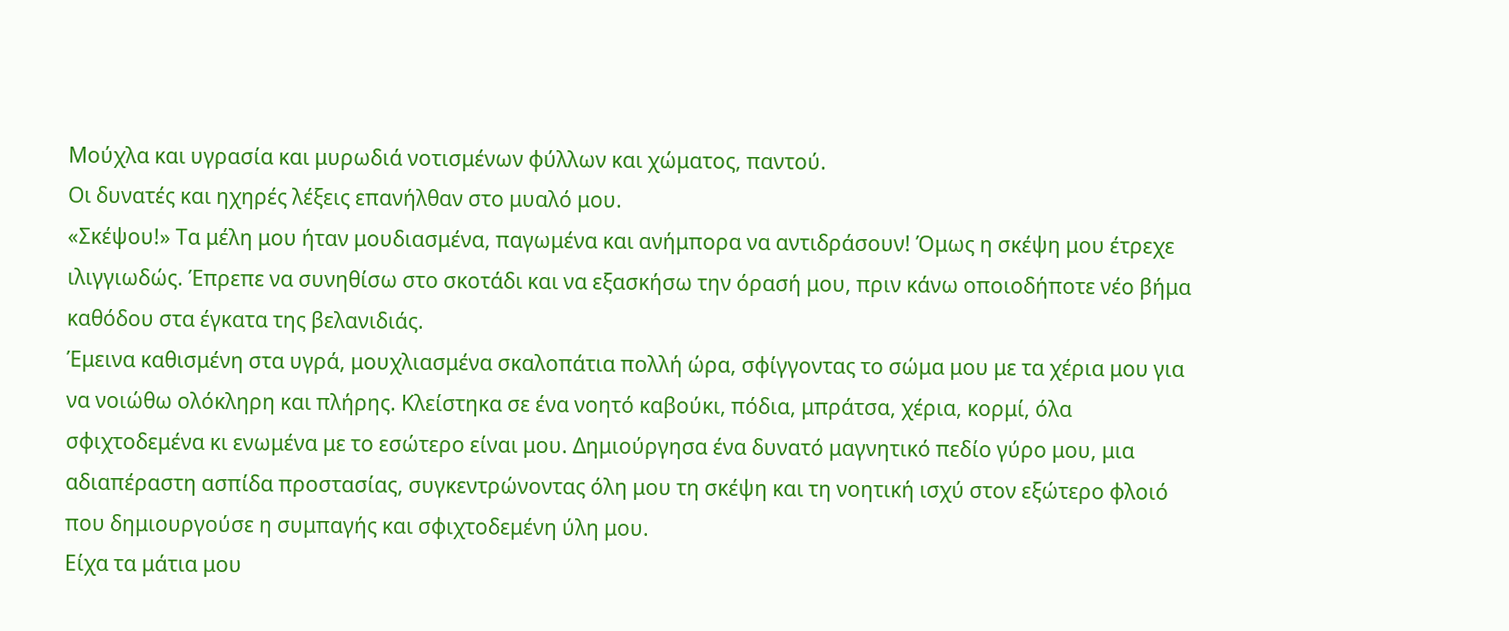Μούχλα και υγρασία και μυρωδιά νοτισμένων φύλλων και χώματος, παντού.
Οι δυνατές και ηχηρές λέξεις επανήλθαν στο μυαλό μου.
«Σκέψου!» Τα μέλη μου ήταν μουδιασμένα, παγωμένα και ανήμπορα να αντιδράσουν! Όμως η σκέψη μου έτρεχε ιλιγγιωδώς. Έπρεπε να συνηθίσω στο σκοτάδι και να εξασκήσω την όρασή μου, πριν κάνω οποιοδήποτε νέο βήμα καθόδου στα έγκατα της βελανιδιάς.
Έμεινα καθισμένη στα υγρά, μουχλιασμένα σκαλοπάτια πολλή ώρα, σφίγγοντας το σώμα μου με τα χέρια μου για να νοιώθω ολόκληρη και πλήρης. Κλείστηκα σε ένα νοητό καβούκι, πόδια, μπράτσα, χέρια, κορμί, όλα σφιχτοδεμένα κι ενωμένα με το εσώτερο είναι μου. Δημιούργησα ένα δυνατό μαγνητικό πεδίο γύρο μου, μια αδιαπέραστη ασπίδα προστασίας, συγκεντρώνοντας όλη μου τη σκέψη και τη νοητική ισχύ στον εξώτερο φλοιό που δημιουργούσε η συμπαγής και σφιχτοδεμένη ύλη μου.
Είχα τα μάτια μου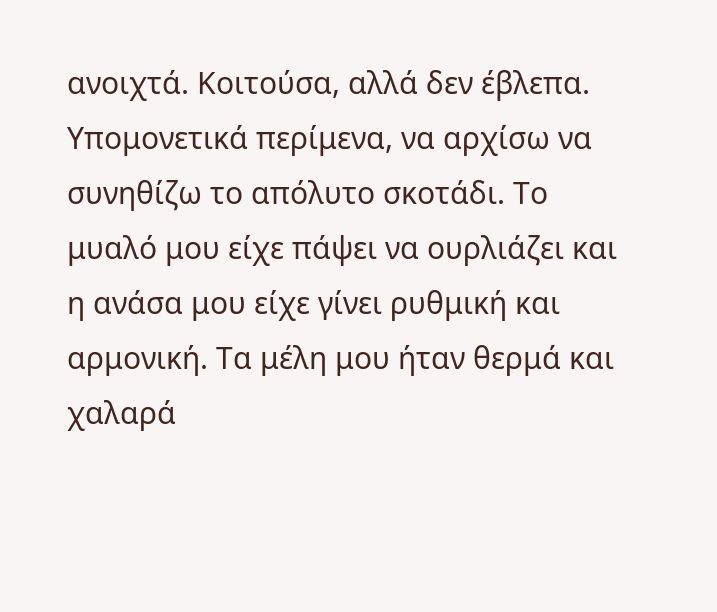ανοιχτά. Κοιτούσα, αλλά δεν έβλεπα. Υπομονετικά περίμενα, να αρχίσω να συνηθίζω το απόλυτο σκοτάδι. Το μυαλό μου είχε πάψει να ουρλιάζει και η ανάσα μου είχε γίνει ρυθμική και αρμονική. Τα μέλη μου ήταν θερμά και χαλαρά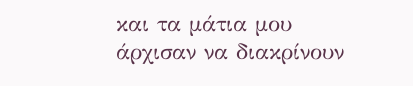και τα μάτια μου άρχισαν να διακρίνουν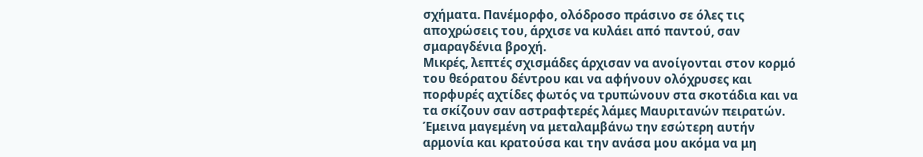σχήματα. Πανέμορφο, ολόδροσο πράσινο σε όλες τις αποχρώσεις του, άρχισε να κυλάει από παντού, σαν σμαραγδένια βροχή.
Μικρές, λεπτές σχισμάδες άρχισαν να ανοίγονται στον κορμό του θεόρατου δέντρου και να αφήνουν ολόχρυσες και πορφυρές αχτίδες φωτός να τρυπώνουν στα σκοτάδια και να τα σκίζουν σαν αστραφτερές λάμες Μαυριτανών πειρατών.
Έμεινα μαγεμένη να μεταλαμβάνω την εσώτερη αυτήν αρμονία και κρατούσα και την ανάσα μου ακόμα να μη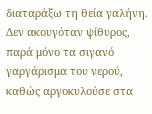διαταράξω τη θεία γαλήνη. Δεν ακουγόταν ψίθυρος, παρά μόνο τα σιγανό γαργάρισμα του νερού, καθώς αργοκυλούσε στα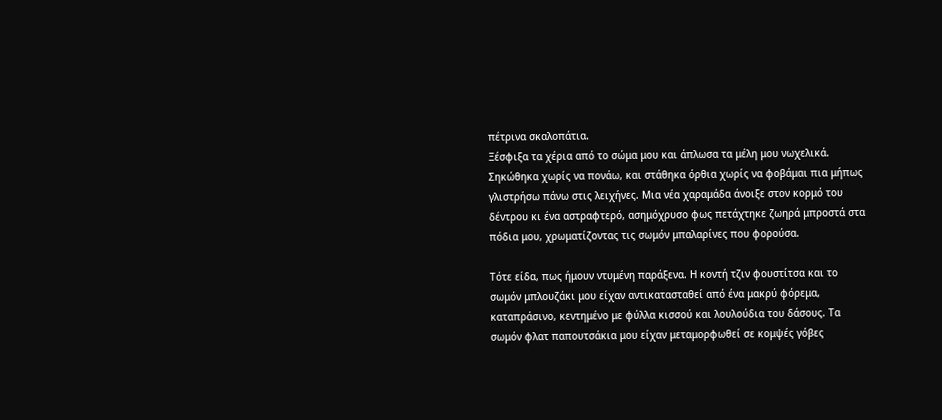πέτρινα σκαλοπάτια.
Ξέσφιξα τα χέρια από το σώμα μου και άπλωσα τα μέλη μου νωχελικά. Σηκώθηκα χωρίς να πονάω, και στάθηκα όρθια χωρίς να φοβάμαι πια μήπως γλιστρήσω πάνω στις λειχήνες. Μια νέα χαραμάδα άνοιξε στον κορμό του δέντρου κι ένα αστραφτερό, ασημόχρυσο φως πετάχτηκε ζωηρά μπροστά στα πόδια μου, χρωματίζοντας τις σωμόν μπαλαρίνες που φορούσα.

Τότε είδα, πως ήμουν ντυμένη παράξενα. Η κοντή τζιν φουστίτσα και το σωμόν μπλουζάκι μου είχαν αντικατασταθεί από ένα μακρύ φόρεμα, καταπράσινο, κεντημένο με φύλλα κισσού και λουλούδια του δάσους. Τα σωμόν φλατ παπουτσάκια μου είχαν μεταμορφωθεί σε κομψές γόβες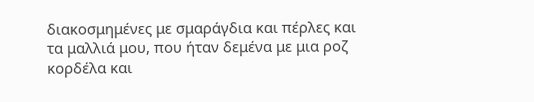διακοσμημένες με σμαράγδια και πέρλες και τα μαλλιά μου, που ήταν δεμένα με μια ροζ κορδέλα και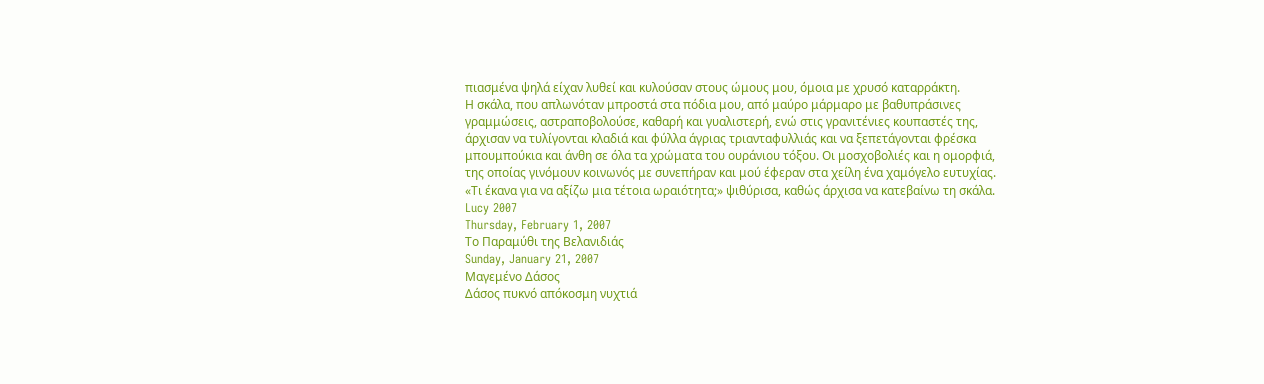πιασμένα ψηλά είχαν λυθεί και κυλούσαν στους ώμους μου, όμοια με χρυσό καταρράκτη.
Η σκάλα, που απλωνόταν μπροστά στα πόδια μου, από μαύρο μάρμαρο με βαθυπράσινες γραμμώσεις, αστραποβολούσε, καθαρή και γυαλιστερή, ενώ στις γρανιτένιες κουπαστές της, άρχισαν να τυλίγονται κλαδιά και φύλλα άγριας τριανταφυλλιάς και να ξεπετάγονται φρέσκα μπουμπούκια και άνθη σε όλα τα χρώματα του ουράνιου τόξου. Οι μοσχοβολιές και η ομορφιά, της οποίας γινόμουν κοινωνός με συνεπήραν και μού έφεραν στα χείλη ένα χαμόγελο ευτυχίας.
«Τι έκανα για να αξίζω μια τέτοια ωραιότητα;» ψιθύρισα, καθώς άρχισα να κατεβαίνω τη σκάλα.
Lucy 2007
Thursday, February 1, 2007
Το Παραμύθι της Βελανιδιάς
Sunday, January 21, 2007
Μαγεμένο Δάσος
Δάσος πυκνό απόκοσμη νυχτιά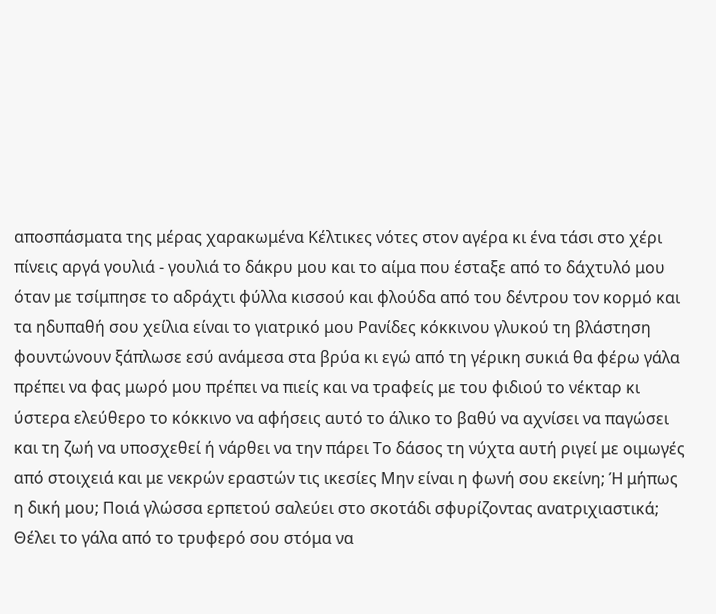αποσπάσματα της μέρας χαρακωμένα Κέλτικες νότες στον αγέρα κι ένα τάσι στο χέρι πίνεις αργά γουλιά - γουλιά το δάκρυ μου και το αίμα που έσταξε από το δάχτυλό μου όταν με τσίμπησε το αδράχτι φύλλα κισσού και φλούδα από του δέντρου τον κορμό και τα ηδυπαθή σου χείλια είναι το γιατρικό μου Ρανίδες κόκκινου γλυκού τη βλάστηση φουντώνουν ξάπλωσε εσύ ανάμεσα στα βρύα κι εγώ από τη γέρικη συκιά θα φέρω γάλα πρέπει να φας μωρό μου πρέπει να πιείς και να τραφείς με του φιδιού το νέκταρ κι ύστερα ελεύθερο το κόκκινο να αφήσεις αυτό το άλικο το βαθύ να αχνίσει να παγώσει και τη ζωή να υποσχεθεί ή νάρθει να την πάρει Το δάσος τη νύχτα αυτή ριγεί με οιμωγές από στοιχειά και με νεκρών εραστών τις ικεσίες Μην είναι η φωνή σου εκείνη; Ή μήπως η δική μου; Ποιά γλώσσα ερπετού σαλεύει στο σκοτάδι σφυρίζοντας ανατριχιαστικά; Θέλει το γάλα από το τρυφερό σου στόμα να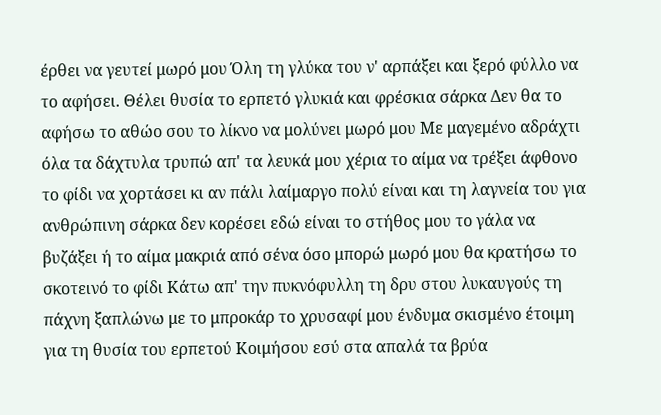έρθει να γευτεί μωρό μου Όλη τη γλύκα του ν' αρπάξει και ξερό φύλλο να το αφήσει. Θέλει θυσία το ερπετό γλυκιά και φρέσκια σάρκα Δεν θα το αφήσω το αθώο σου το λίκνο να μολύνει μωρό μου Με μαγεμένο αδράχτι όλα τα δάχτυλα τρυπώ απ' τα λευκά μου χέρια το αίμα να τρέξει άφθονο το φίδι να χορτάσει κι αν πάλι λαίμαργο πολύ είναι και τη λαγνεία του για ανθρώπινη σάρκα δεν κορέσει εδώ είναι το στήθος μου το γάλα να βυζάξει ή το αίμα μακριά από σένα όσο μπορώ μωρό μου θα κρατήσω το σκοτεινό το φίδι Κάτω απ' την πυκνόφυλλη τη δρυ στου λυκαυγούς τη πάχνη ξαπλώνω με το μπροκάρ το χρυσαφί μου ένδυμα σκισμένο έτοιμη για τη θυσία του ερπετού Κοιμήσου εσύ στα απαλά τα βρύα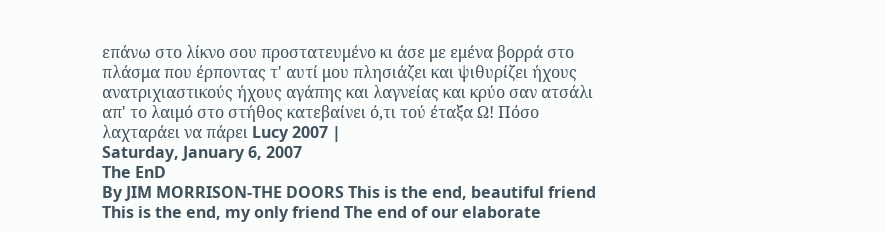επάνω στο λίκνο σου προστατευμένο κι άσε με εμένα βορρά στο πλάσμα που έρποντας τ' αυτί μου πλησιάζει και ψιθυρίζει ήχους ανατριχιαστικούς ήχους αγάπης και λαγνείας και κρύο σαν ατσάλι απ' το λαιμό στο στήθος κατεβαίνει ό,τι τού έταξα Ω! Πόσο λαχταράει να πάρει Lucy 2007 |
Saturday, January 6, 2007
The EnD
By JIM MORRISON-THE DOORS This is the end, beautiful friend This is the end, my only friend The end of our elaborate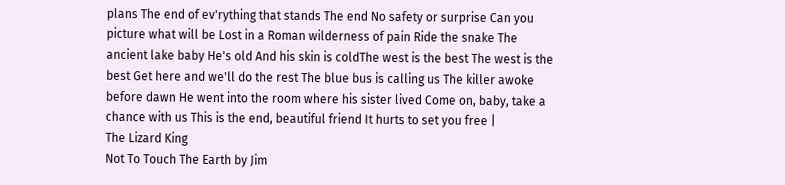plans The end of ev'rything that stands The end No safety or surprise Can you picture what will be Lost in a Roman wilderness of pain Ride the snake The ancient lake baby He's old And his skin is coldThe west is the best The west is the best Get here and we'll do the rest The blue bus is calling us The killer awoke before dawn He went into the room where his sister lived Come on, baby, take a chance with us This is the end, beautiful friend It hurts to set you free |
The Lizard King
Not To Touch The Earth by Jim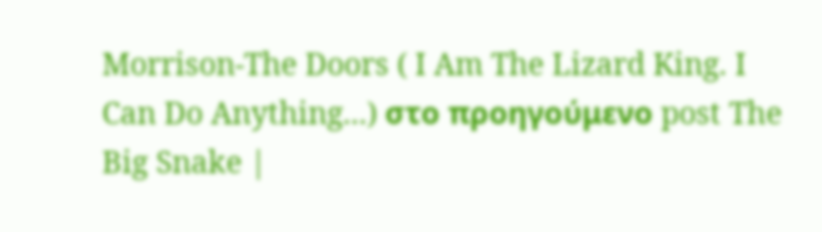Morrison-The Doors ( I Am The Lizard King. I Can Do Anything...) στο προηγούμενο post The Big Snake |